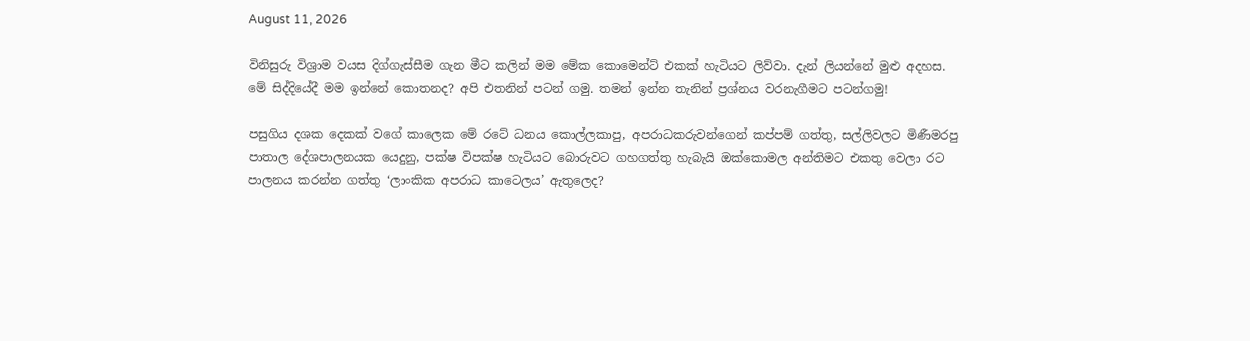August 11, 2026

විනිසුරු විශ්‍රාම වයස දිග්ගැස්සීම ගැන මීට කලින් මම මේක කොමෙන්ට් එකක් හැටියට ලිව්වා. දැන් ලියන්නේ මුළු අදහස.
මේ සිද්දියේදී මම ඉන්නේ කොතනද? අපි එතනින් පටන් ගමු. තමන් ඉන්න තැනින් ප්‍රශ්නය වරනැගීමට පටන්ගමු!

පසුගිය දශක දෙකක් වගේ කාලෙක මේ රටේ ධනය කොල්ලකාපු, අපරාධකරුවන්ගෙන් කප්පම් ගත්තු, සල්ලිවලට මිණීමරපු පාතාල දේශපාලනයක යෙදුනු, පක්ෂ විපක්ෂ හැටියට බොරුවට ගහගත්තු හැබැයි ඔක්කොමල අන්තිමට එකතු වෙලා රට පාලනය කරන්න ගත්තු ‘ලාංකික අපරාධ කාටෙලය’ ඇතුලෙද?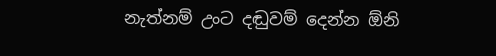නැත්නම් උංට දඬුවම් දෙන්න ඕනි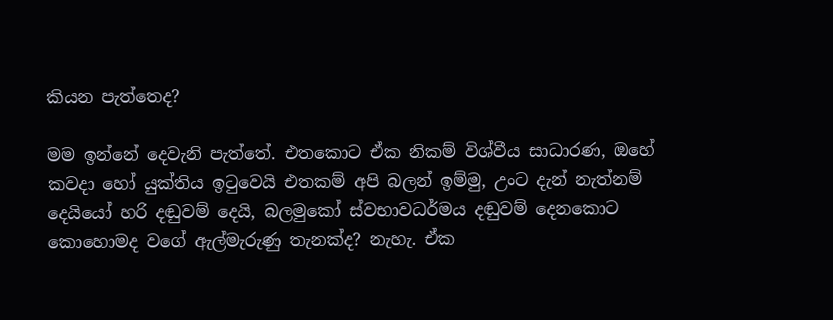කියන පැත්තෙද?

මම ඉන්නේ දෙවැනි පැත්තේ. එතකොට ඒක නිකම් විශ්වීය සාධාරණ, ඔහේ කවදා හෝ යුක්තිය ඉටුවෙයි එතකම් අපි බලන් ඉම්මු, උංට දැන් නැත්නම් දෙයියෝ හරි දඬුවම් දෙයි, බලමුකෝ ස්වභාවධර්මය දඬුවම් දෙනකොට කොහොමද වගේ ඇල්මැරුණු තැනක්ද? නැහැ. ඒක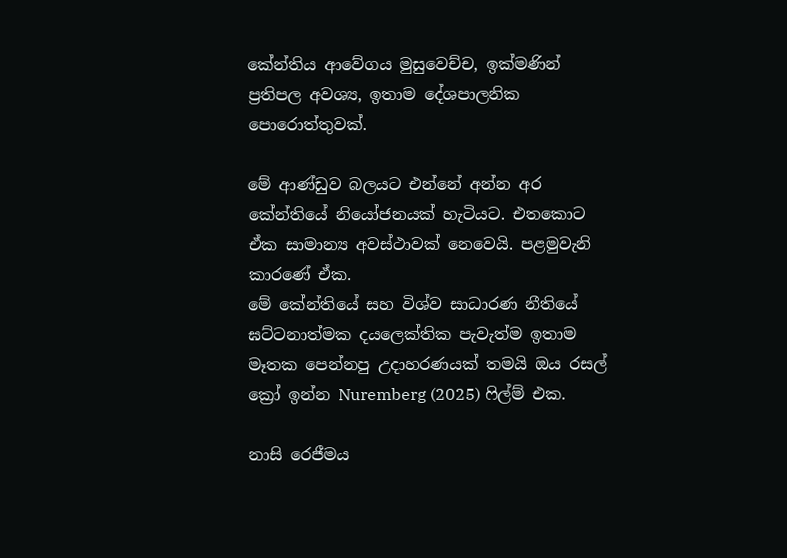කේන්තිය ආවේගය මුසුවෙච්ච, ඉක්මණින් ප්‍රතිපල අවශ්‍ය, ඉතාම දේශපාලනික පොරොත්තුවක්.

මේ ආණ්ඩුව බලයට එන්නේ අන්න අර කේන්තියේ නියෝජනයක් හැටියට. එතකොට ඒක සාමාන්‍ය අවස්ථාවක් නෙවෙයි. පළමුවැනි කාරණේ ඒක.
මේ කේන්තියේ සහ විශ්ව සාධාරණ නීතියේ ඝට්ටනාත්මක දයලෙක්තික පැවැත්ම ඉතාම මෑතක පෙන්නපු උදාහරණයක් තමයි ඔය රසල් ක්‍රෝ ඉන්න Nuremberg (2025) ෆිල්ම් එක.

නාසි රෙජීමය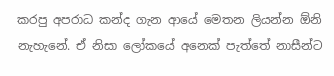කරපු අපරාධ කන්ද ගැන ආයේ මෙතන ලියන්න ඕනි නැහැනේ. ඒ නිසා ලෝකයේ අනෙක් පැත්තේ නාසීන්ට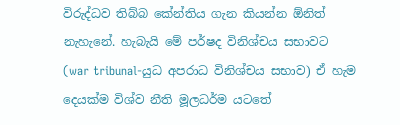විරුද්ධව තිබ්බ කේන්තිය ගැන කියන්න ඕනිත් නැහැනේ. හැබැයි මේ පර්ෂද විනිශ්චය සභාවට (war tribunal-යුධ අපරාධ විනිශ්චය සභාව) ඒ හැම දෙයක්ම විශ්ව නීති මූලධර්ම යටතේ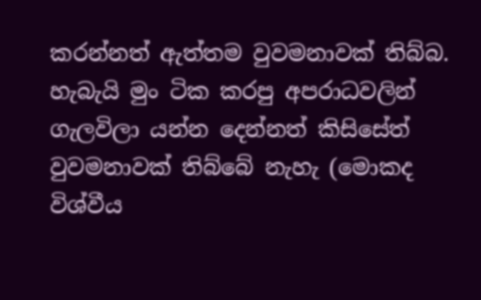කරන්නත් ඇත්තම වුවමනාවක් තිබ්බ. හැබැයි මුං ටික කරපු අපරාධවලින් ගැලවිලා යන්න දෙන්නත් කිසිසේත් වුවමනාවක් තිබ්බේ නැහැ (මොකද විශ්වීය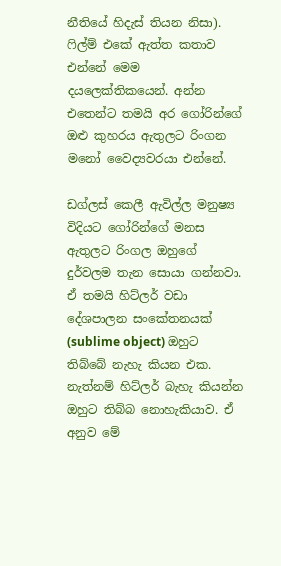නීතියේ හිදැස් තියන නිසා). ෆිල්ම් එකේ ඇත්ත කතාව එන්නේ මෙම දයලෙක්තිකයෙන්. අන්න එතෙන්ට තමයි අර ගෝරින්ගේ ඔළු කුහරය ඇතුලට රිංගන මනෝ වෛද්‍යවරයා එන්නේ.

ඩග්ලස් කෙලී ඇවිල්ල මනුෂ්‍ය විදියට ගෝරින්ගේ මනස ඇතුලට රිංගල ඔහුගේ දුර්වලම තැන සොයා ගන්නවා. ඒ තමයි හිට්ලර් වඩා දේශපාලන සංකේතනයක් (sublime object) ඔහුට තිබ්බේ නැහැ කියන එක. නැත්නම් හිට්ලර් බැහැ කියන්න ඔහුට තිබ්බ නොහැකියාව. ඒ අනුව මේ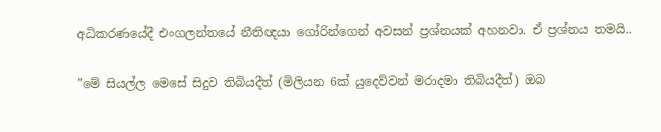අධිකරණයේදී එංගලන්තයේ නීතිඥයා ගෝරින්ගෙන් අවසන් ප්‍රශ්නයක් අහනවා. ඒ ප්‍රශ්නය තමයි..

”මේ සියල්ල මෙසේ සිදුව තිබියදීත් (මිලියන 6ක් යුදෙව්වන් මරාදමා තිබියදීත්) ඔබ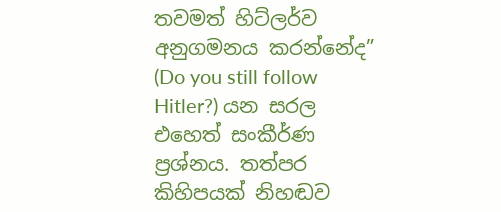තවමත් හිට්ලර්ව අනුගමනය කරන්නේද” (Do you still follow Hitler?) යන සරල එහෙත් සංකීර්ණ ප්‍රශ්නය. තත්පර කිහිපයක් නිහඬව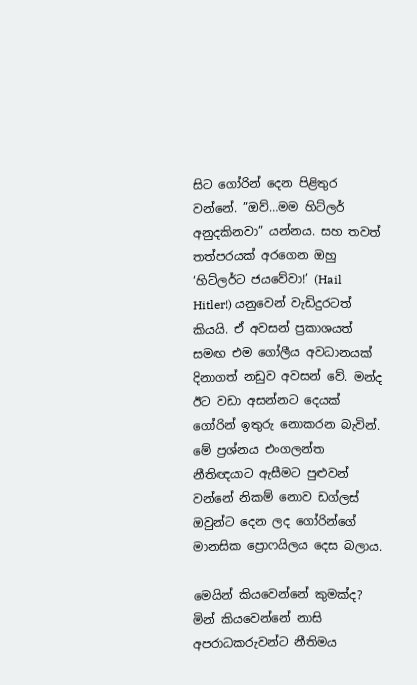සිට ගෝරින් දෙන පිළිතුර වන්නේ. ”ඔව්…මම හිට්ලර් අනුදකිනවා” යන්නය. සහ තවත් තත්පරයක් අරගෙන ඔහු ‘හිට්ලර්ට ජයවේවා!’ (Hail Hitler!) යනුවෙන් වැඩිදුරටත් කියයි. ඒ අවසන් ප්‍රකාශයත් සමඟ එම ගෝලීය අවධානයක් දිනාගත් නඩුව අවසන් වේ. මන්ද ඊට වඩා අසන්නට දෙයක් ගෝරින් ඉතුරු නොකරන බැවින්. මේ ප්‍රශ්නය එංගලන්ත නීතිඥයාට ඇසීමට පුළුවන් වන්නේ නිකම් නොව ඩග්ලස් ඔවුන්ට දෙන ලද ගෝරින්ගේ මානසික ප්‍රොෆයිලය දෙස බලාය.

මෙයින් කියවෙන්නේ කුමක්ද? මින් කියවෙන්නේ නාසි අපරාධකරුවන්ට නීතිමය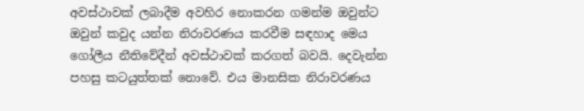අවස්ථාවක් ලබාදීම අවහිර නොකරන ගමන්ම ඔවුන්ට ඔවුන් කවුද යන්න නිරාවරණය කරවීම සඳහාද මෙය ගෝලීය නීතිවේදීන් අවස්ථාවක් කරගත් බවයි. දෙවැන්න පහසු කටයුත්තක් නොවේ. එය මානසික නිරාවරණය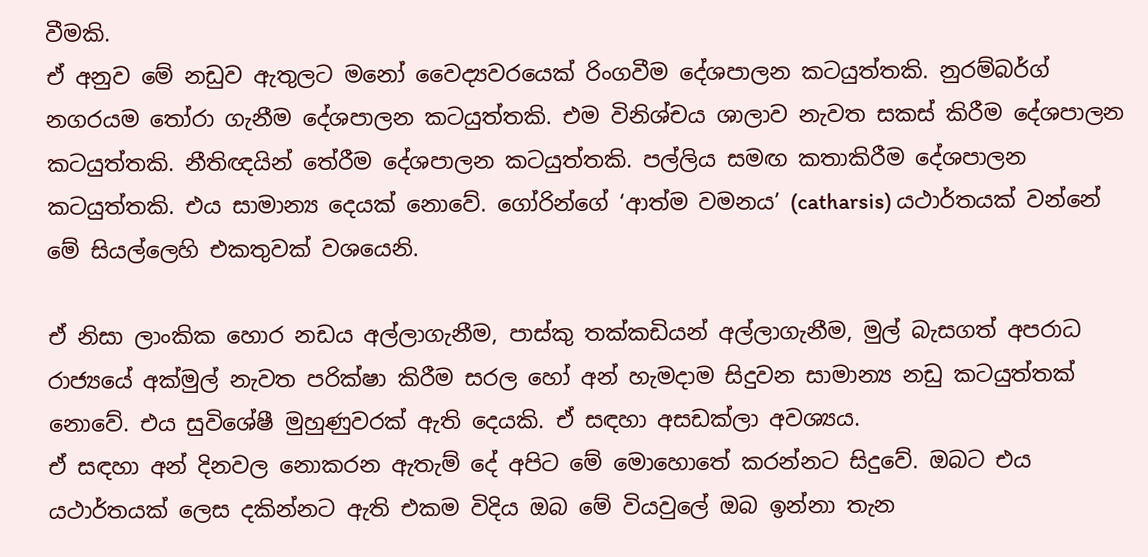වීමකි.
ඒ අනුව මේ නඩුව ඇතුලට මනෝ වෛද්‍යවරයෙක් රිංගවීම දේශපාලන කටයුත්තකි. නුරම්බර්ග් නගරයම තෝරා ගැනීම දේශපාලන කටයුත්තකි. එම විනිශ්චය ශාලාව නැවත සකස් කිරීම දේශපාලන කටයුත්තකි. නීතිඥයින් තේරීම දේශපාලන කටයුත්තකි. පල්ලිය සමඟ කතාකිරීම දේශපාලන කටයුත්තකි. එය සාමාන්‍ය දෙයක් නොවේ. ගෝරින්ගේ ‘ආත්ම වමනය’ (catharsis) යථාර්තයක් වන්නේ මේ සියල්ලෙහි එකතුවක් වශයෙනි.

ඒ නිසා ලාංකික හොර නඩය අල්ලාගැනීම, පාස්කු තක්කඩියන් අල්ලාගැනීම, මුල් බැසගත් අපරාධ රාජ්‍යයේ අක්මුල් නැවත පරික්ෂා කිරීම සරල හෝ අන් හැමදාම සිදුවන සාමාන්‍ය නඩු කටයුත්තක් නොවේ. එය සුවිශේෂී මුහුණුවරක් ඇති දෙයකි. ඒ සඳහා අසඩක්ලා අවශ්‍යය.
ඒ සඳහා අන් දිනවල නොකරන ඇතැම් දේ අපිට මේ මොහොතේ කරන්නට සිදුවේ. ඔබට එය යථාර්තයක් ලෙස දකින්නට ඇති එකම විදිය ඔබ මේ වියවුලේ ඔබ ඉන්නා තැන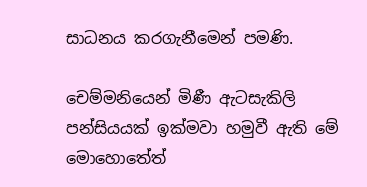සාධනය කරගැනීමෙන් පමණි.

චෙම්මනියෙන් මිණී ඇටසැකිලි පන්සියයක් ඉක්මවා හමුවී ඇති මේ මොහොතේත්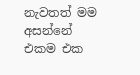නැවතත් මම අසන්නේ එකම එක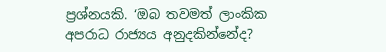ප්‍රශ්නයකි. ‘ඔබ තවමත් ලාංකික අපරාධ රාජ්‍යය අනුදකින්නේද?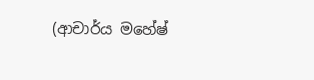(ආචාර්ය මහේෂ්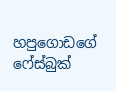හපුගොඩගේ ෆේස්බුක්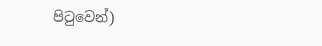පිටුවෙන්)